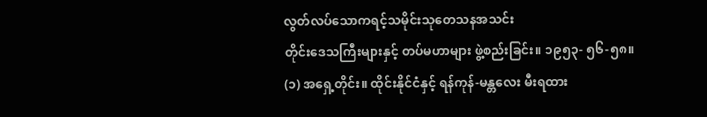လွတ်လပ်သောကရင့်သမိုင်းသုတေသနအသင်း
တိုင်းဒေသကြီးများနှင့် တပ်မဟာများ ဖွဲ့စည်းခြင်း။ ၁၉၅၃- ၅၆-၅၈။
(၁) အရှေ့တိုင်း။ ထိုင်းနိုင်ငံနှင့် ရန်ကုန်-မန္တလေး မီးရထား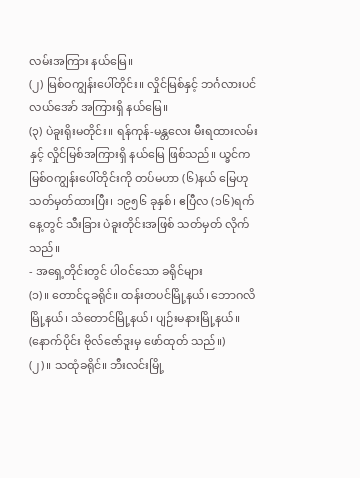လမ်းအကြား နယ်မြေ။
(၂) မြစ်ဝကျွန်းပေါ်တိုင်း။ လှိုင်မြစ်နှင့် ဘင်္ဂလားပင်လယ်အော် အကြားရှိ နယ်မြေ။
(၃) ပဲခူးရိုးမတိုင်း။ ရန်ကုန်-မန္တလေး မီးရထားလမ်းနှင့် လှိုင်မြစ်အကြားရှိ နယ်မြေ ဖြစ်သည်။ ယ္ခင်က မြစ်ဝကျွန်းပေါ်တိုင်းကို တပ်မဟာ (၆)နယ် မြေဟု သတ်မှတ်ထားပြီး၊ ၁၉၅၆ ခုနှစ်၊ ဧပြီလ (၁၆)ရက်နေ့တွင် သီးခြား ပဲခူးတိုင်းအဖြစ် သတ်မှတ် လိုက်သည်။
- အရှေ့တိုင်းတွင် ပါဝင်သော ခရိုင်များ
(၁)။ တောင်ငူခရိုင်။ ထန်းတပင်မြို့နယ်၊ ဘောဂလိမြို့နယ်၊ သံတောင်မြို့နယ်၊ ပျဉ်းမနားမြို့နယ်။ (နောက်ပိုင်း ဗိုလ်ဇော်ဒူးမှ ဖော်ထုတ် သည်။)
(၂)။ သထုံခရိုင်။ ဘီးလင်းမြို့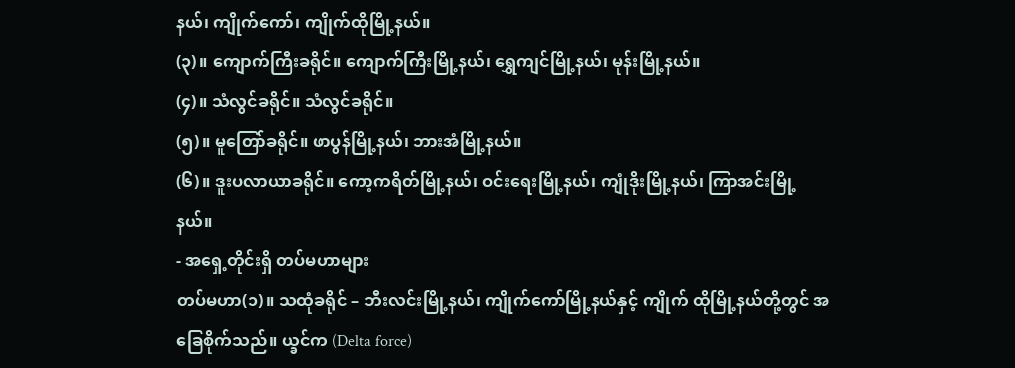နယ်၊ ကျိုက်ကော်၊ ကျိုက်ထိုမြို့နယ်။
(၃)။ ကျောက်ကြီးခရိုင်။ ကျောက်ကြီးမြို့နယ်၊ ရွှေကျင်မြို့နယ်၊ မုန်းမြို့နယ်။
(၄)။ သံလွင်ခရိုင်။ သံလွင်ခရိုင်။
(၅)။ မူတြော်ခရိုင်။ ဖာပွန်မြို့နယ်၊ ဘားအံမြို့နယ်။
(၆)။ ဒူးပလာယာခရိုင်။ ကော့ကရိတ်မြို့နယ်၊ ဝင်းရေးမြို့နယ်၊ ကျုံဒိုးမြို့နယ်၊ ကြာအင်းမြို့နယ်။
- အရှေ့တိုင်းရှိ တပ်မဟာများ
တပ်မဟာ(၁)။ သထုံခရိုင် – ဘီးလင်းမြို့နယ်၊ ကျိုက်ကော်မြို့နယ်နှင့် ကျိုက် ထိုမြို့နယ်တို့တွင် အခြေစိုက်သည်။ ယ္ခင်က (Delta force)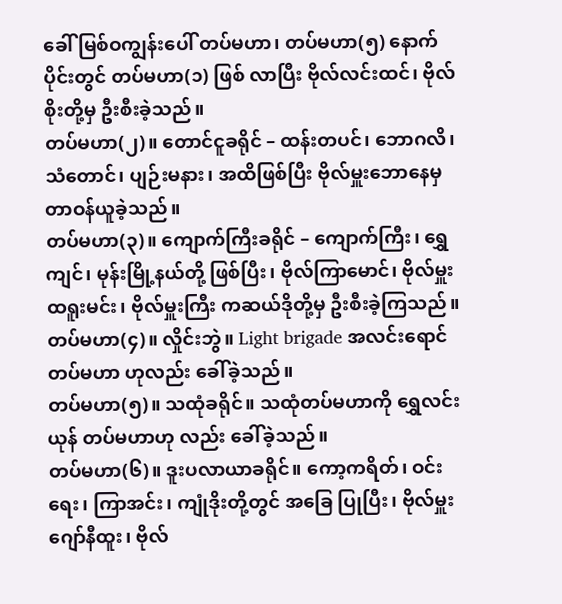ခေါ် မြစ်ဝကျွန်းပေါ် တပ်မဟာ၊ တပ်မဟာ(၅) နောက်ပိုင်းတွင် တပ်မဟာ(၁) ဖြစ် လာပြီး ဗိုလ်လင်းထင်၊ ဗိုလ်စိုးတို့မှ ဦးစီးခဲ့သည်။
တပ်မဟာ(၂)။ တောင်ငူခရိုင် – ထန်းတပင်၊ ဘောဂလိ၊ သံတောင်၊ ပျဉ်းမနား၊ အထိဖြစ်ပြီး ဗိုလ်မှူးဘောနေမှ တာဝန်ယူခဲ့သည်။
တပ်မဟာ(၃)။ ကျောက်ကြီးခရိုင် – ကျောက်ကြီး၊ ရွှေကျင်၊ မုန်းမြို့နယ်တို့ ဖြစ်ပြီး၊ ဗိုလ်ကြာမောင်၊ ဗိုလ်မှူးထရူးမင်း၊ ဗိုလ်မှူးကြီး ကဆယ်ဒိုတို့မှ ဦးစီးခဲ့ကြသည်။
တပ်မဟာ(၄)။ လှိုင်းဘွဲ။ Light brigade အလင်းရောင်တပ်မဟာ ဟုလည်း ခေါ်ခဲ့သည်။
တပ်မဟာ(၅)။ သထုံခရိုင်။ သထုံတပ်မဟာကို ရွှေလင်းယုန် တပ်မဟာဟု လည်း ခေါ်ခဲ့သည်။
တပ်မဟာ(၆)။ ဒူးပလာယာခရိုင်။ ကော့ကရိတ်၊ ဝင်းရေး၊ ကြာအင်း၊ ကျုံဒိုးတို့တွင် အခြေ ပြုပြီး၊ ဗိုလ်မှူးဂျော်နီထူး၊ ဗိုလ်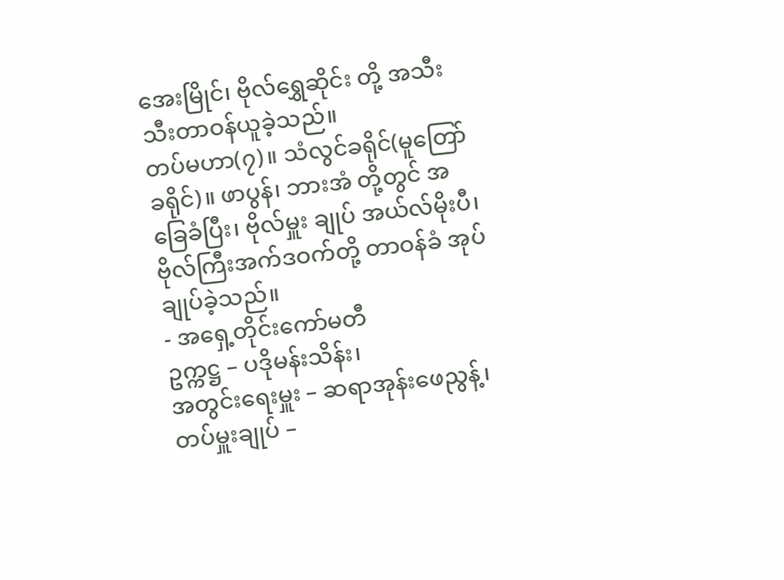အေးမြိုင်၊ ဗိုလ်ရွှေဆိုင်း တို့ အသီးသီးတာဝန်ယူခဲ့သည်။
တပ်မဟာ(၇)။ သံလွင်ခရိုင်(မူတြော်ခရိုင်)။ ဖာပွန်၊ ဘားအံ တို့တွင် အခြေခံပြီး၊ ဗိုလ်မှူး ချုပ် အယ်လ်မိုးပီ၊ ဗိုလ်ကြီးအက်ဒဝက်တို့ တာဝန်ခံ အုပ်ချုပ်ခဲ့သည်။
- အရှေ့တိုင်းကော်မတီ
ဥက္ကဋ္ဌ – ပဒိုမန်းသိန်း၊
အတွင်းရေးမှူး – ဆရာအုန်းဖေညွန့်၊
တပ်မှူးချုပ် –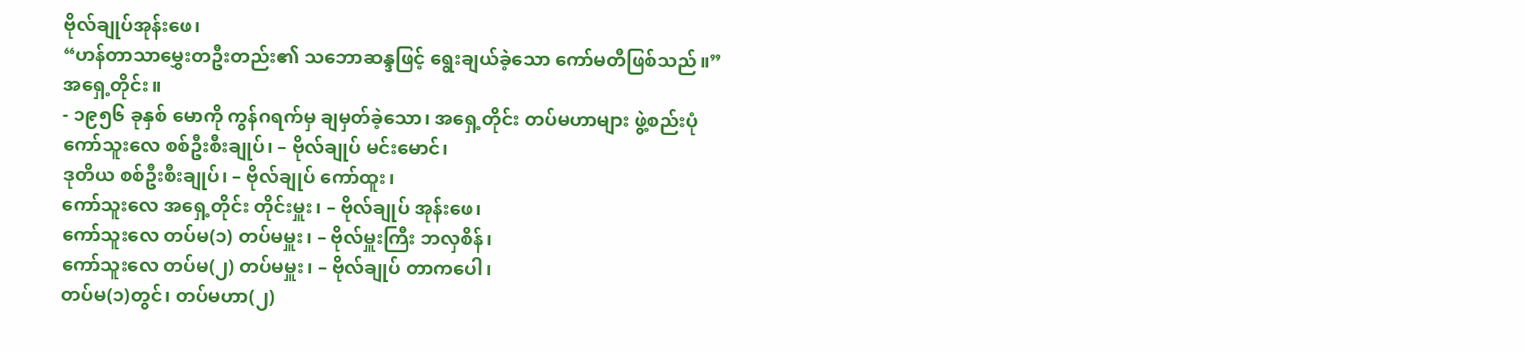ဗိုလ်ချုပ်အုန်းဖေ၊
“ဟန်တာသာမွှေးတဦးတည်း၏ သဘောဆန္ဒဖြင့် ရွေးချယ်ခဲ့သော ကော်မတီဖြစ်သည်။”
အရှေ့တိုင်း။
- ၁၉၅၆ ခုနှစ် မောကို ကွန်ဂရက်မှ ချမှတ်ခဲ့သော၊ အရှေ့တိုင်း တပ်မဟာများ ဖွဲ့စည်းပုံ
ကော်သူးလေ စစ်ဦးစီးချုပ်၊ – ဗိုလ်ချုပ် မင်းမောင်၊
ဒုတိယ စစ်ဦးစီးချုပ်၊ – ဗိုလ်ချုပ် ကော်ထူး၊
ကော်သူးလေ အရှေ့တိုင်း တိုင်းမှူး၊ – ဗိုလ်ချုပ် အုန်းဖေ၊
ကော်သူးလေ တပ်မ(၁) တပ်မမှူး၊ – ဗိုလ်မှူးကြီး ဘလှစိန်၊
ကော်သူးလေ တပ်မ(၂) တပ်မမှူး၊ – ဗိုလ်ချုပ် တာကပေါ၊
တပ်မ(၁)တွင်၊ တပ်မဟာ(၂)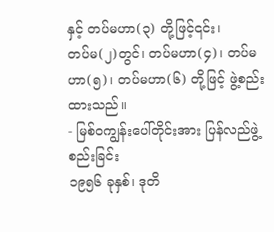နှင့် တပ်မဟာ(၃) တို့ဖြင့်၎င်း၊
တပ်မ(၂)တွင်၊ တပ်မဟာ(၄)၊ တပ်မဟာ(၅)၊ တပ်မဟာ(၆) တို့ဖြင့် ဖွဲ့စည်းထားသည်။
- မြစ်ဝကျွန်းပေါ်တိုင်းအား ပြန်လည်ဖွဲ့စည်းခြင်း
၁၉၅၆ ခုနှစ်၊ ဒုတိ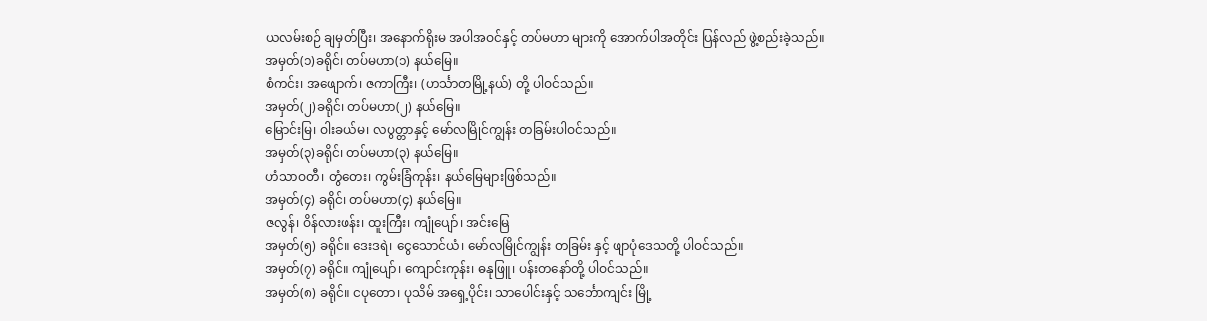ယလမ်းစဉ် ချမှတ်ပြီး၊ အနောက်ရိုးမ အပါအဝင်နှင့် တပ်မဟာ များကို အောက်ပါအတိုင်း ပြန်လည် ဖွဲ့စည်းခဲ့သည်။
အမှတ်(၁)ခရိုင်၊ တပ်မဟာ(၁) နယ်မြေ။
စံကင်း၊ အဖျောက်၊ ဇကာကြီး၊ (ဟင်္သာတမြို့နယ်) တို့ ပါဝင်သည်။
အမှတ်(၂)ခရိုင်၊ တပ်မဟာ(၂) နယ်မြေ။
မြောင်းမြ၊ ဝါးခယ်မ၊ လပွတ္တာနှင့် မော်လမြိုင်ကျွန်း တခြမ်းပါဝင်သည်။
အမှတ်(၃)ခရိုင်၊ တပ်မဟာ(၃) နယ်မြေ။
ဟံသာဝတီ၊ တွံတေး၊ ကွမ်းခြံကုန်း၊ နယ်မြေများဖြစ်သည်။
အမှတ်(၄) ခရိုင်၊ တပ်မဟာ(၄) နယ်မြေ။
ဇလွန်၊ ဝိန်လားဖန်း၊ ထူးကြီး၊ ကျုံပျော်၊ အင်းမြေ
အမှတ်(၅) ခရိုင်။ ဒေးဒရဲ၊ ငွေသောင်ယံ၊ မော်လမြိုင်ကျွန်း တခြမ်း နှင့် ဖျာပုံဒေသတို့ ပါဝင်သည်။
အမှတ်(၇) ခရိုင်။ ကျုံပျော်၊ ကျောင်းကုန်း၊ ဓနုဖြူ၊ ပန်းတနော်တို့ ပါဝင်သည်။
အမှတ်(၈) ခရိုင်။ ငပုတော၊ ပုသိမ် အရှေ့ပိုင်း၊ သာပေါင်းနှင့် သင်္ဘောကျင်း မြို့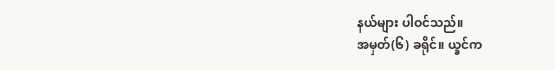နယ်များ ပါဝင်သည်။
အမှတ်(၆) ခရိုင်။ ယ္ခင်က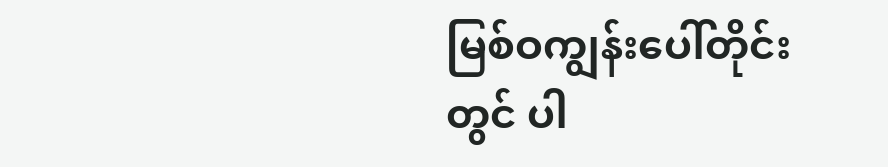မြစ်ဝကျွန်းပေါ်တိုင်းတွင် ပါ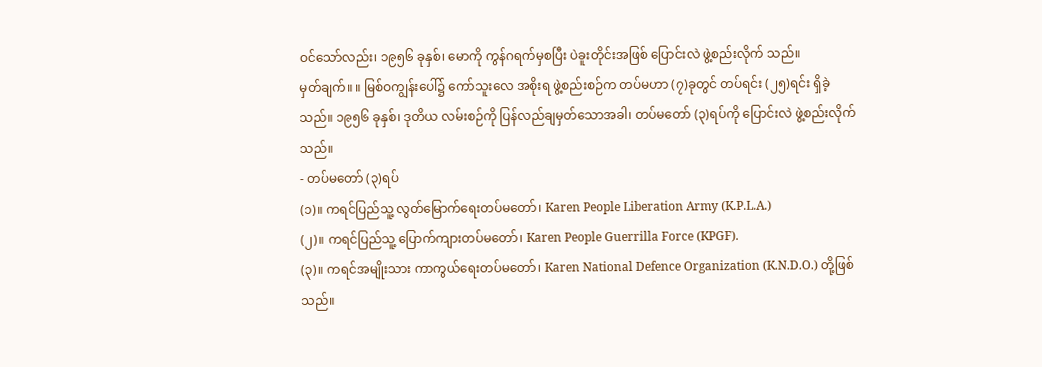ဝင်သော်လည်း၊ ၁၉၅၆ ခုနှစ်၊ မောကို ကွန်ဂရက်မှစပြီး ပဲခူးတိုင်းအဖြစ် ပြောင်းလဲ ဖွဲ့စည်းလိုက် သည်။
မှတ်ချက်။ ။ မြစ်ဝကျွန်းပေါ်၌ ကော်သူးလေ အစိုးရ ဖွဲ့စည်းစဉ်က တပ်မဟာ (၇)ခုတွင် တပ်ရင်း (၂၅)ရင်း ရှိခဲ့သည်။ ၁၉၅၆ ခုနှစ်၊ ဒုတိယ လမ်းစဉ်ကို ပြန်လည်ချမှတ်သောအခါ၊ တပ်မတော် (၃)ရပ်ကို ပြောင်းလဲ ဖွဲ့စည်းလိုက်သည်။
- တပ်မတော် (၃)ရပ်
(၁)။ ကရင်ပြည်သူ့ လွတ်မြောက်ရေးတပ်မတော်၊ Karen People Liberation Army (K.P.L.A.)
(၂)။ ကရင်ပြည်သူ့ ပြောက်ကျားတပ်မတော်၊ Karen People Guerrilla Force (KPGF).
(၃)။ ကရင်အမျိုးသား ကာကွယ်ရေးတပ်မတော်၊ Karen National Defence Organization (K.N.D.O.) တို့ဖြစ်သည်။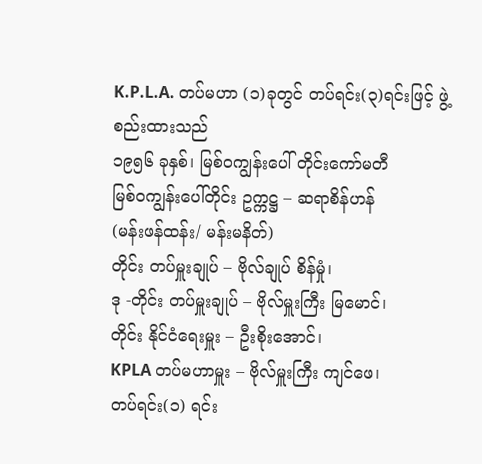K.P.L.A. တပ်မဟာ (၁)ခုတွင် တပ်ရင်း(၃)ရင်းဖြင့် ဖွဲ့စည်းထားသည်
၁၉၅၆ ခုနှစ်၊ မြစ်ဝကျွန်းပေါ် တိုင်းကော်မတီ
မြစ်ဝကျွန်းပေါ်တိုင်း ဥက္ကဋ္ဌ – ဆရာစိန်ဟန်
(မန်းဖန်ထန်း/ မန်းမနိတ်)
တိုင်း တပ်မှူးချုပ် – ဗိုလ်ချုပ် စိန်မှုံ၊
ဒု -တိုင်း တပ်မှူးချုပ် – ဗိုလ်မှူးကြီး မြမောင်၊
တိုင်း နိုင်ငံရေးမှူး – ဦးစိုးအောင်၊
KPLA တပ်မဟာမှူး – ဗိုလ်မှူးကြီး ကျင်ဖေ၊
တပ်ရင်း(၁) ရင်း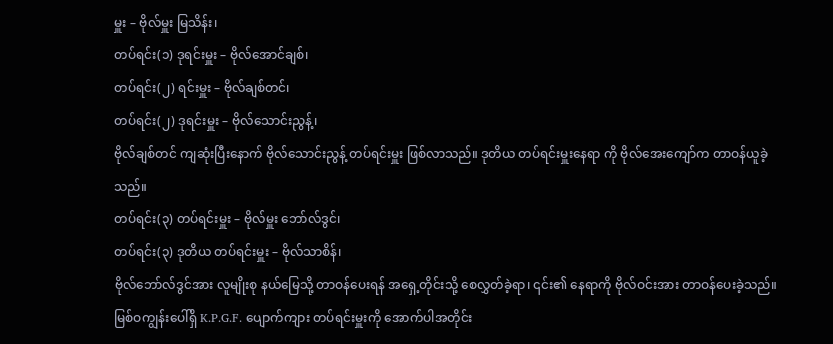မှူး – ဗိုလ်မှူး မြသိန်း၊
တပ်ရင်း(၁) ဒုရင်းမှူး – ဗိုလ်အောင်ချစ်၊
တပ်ရင်း(၂) ရင်းမှူး – ဗိုလ်ချစ်တင်၊
တပ်ရင်း(၂) ဒုရင်းမှူး – ဗိုလ်သောင်းညွန့်၊
ဗိုလ်ချစ်တင် ကျဆုံးပြီးနောက် ဗိုလ်သောင်းညွန့် တပ်ရင်းမှူး ဖြစ်လာသည်။ ဒုတိယ တပ်ရင်းမှူးနေရာ ကို ဗိုလ်အေးကျော်က တာဝန်ယူခဲ့သည်။
တပ်ရင်း(၃) တပ်ရင်းမှူး – ဗိုလ်မှူး ဘော်လ်ဒွင်၊
တပ်ရင်း(၃) ဒုတိယ တပ်ရင်းမှူး – ဗိုလ်သာစိန်၊
ဗိုလ်ဘော်လ်ဒွင်အား လူမျိုးစု နယ်မြေသို့ တာဝန်ပေးရန် အရှေ့တိုင်းသို့ စေလွှတ်ခဲ့ရာ၊ ၎င်း၏ နေရာကို ဗိုလ်ဝင်းအား တာဝန်ပေးခဲ့သည်။
မြစ်ဝကျွန်းပေါ်ရှိ K.P.G.F. ပျောက်ကျား တပ်ရင်းမှူးကို အောက်ပါအတိုင်း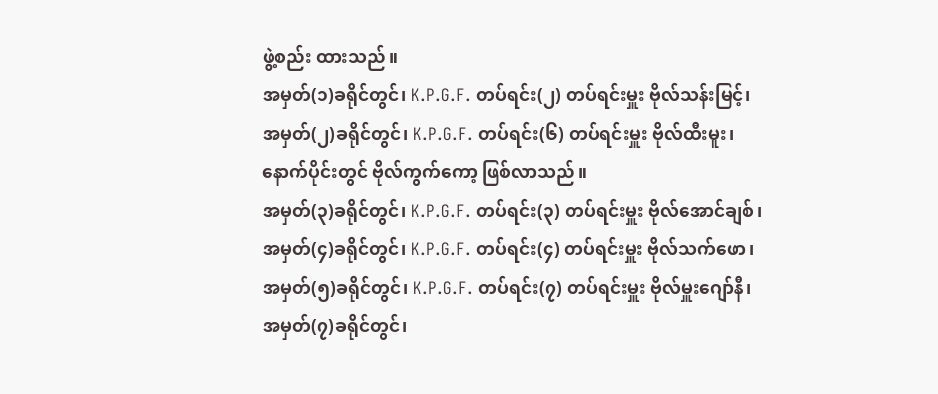ဖွဲ့စည်း ထားသည်။
အမှတ်(၁)ခရိုင်တွင်၊ K.P.G.F. တပ်ရင်း(၂) တပ်ရင်းမှူး ဗိုလ်သန်းမြင့်၊
အမှတ်(၂)ခရိုင်တွင်၊ K.P.G.F. တပ်ရင်း(၆) တပ်ရင်းမှူး ဗိုလ်ထီးမူး၊
နောက်ပိုင်းတွင် ဗိုလ်ကွက်ကော့ ဖြစ်လာသည်။
အမှတ်(၃)ခရိုင်တွင်၊ K.P.G.F. တပ်ရင်း(၃) တပ်ရင်းမှူး ဗိုလ်အောင်ချစ်၊
အမှတ်(၄)ခရိုင်တွင်၊ K.P.G.F. တပ်ရင်း(၄) တပ်ရင်းမှူး ဗိုလ်သက်ဖော၊
အမှတ်(၅)ခရိုင်တွင်၊ K.P.G.F. တပ်ရင်း(၇) တပ်ရင်းမှူး ဗိုလ်မှူးဂျော်နီ၊
အမှတ်(၇)ခရိုင်တွင်၊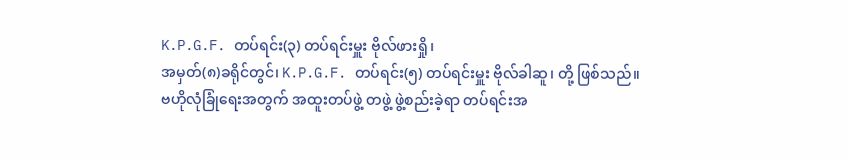K.P.G.F. တပ်ရင်း(၃) တပ်ရင်းမှူး ဗိုလ်ဖားရှို၊
အမှတ်(၈)ခရိုင်တွင်၊ K.P.G.F. တပ်ရင်း(၅) တပ်ရင်းမှူး ဗိုလ်ခါဆူ၊ တို့ ဖြစ်သည်။
ဗဟိုလုံခြုံရေးအတွက် အထူးတပ်ဖွဲ့ တဖွဲ့ ဖွဲ့စည်းခဲ့ရာ တပ်ရင်းအ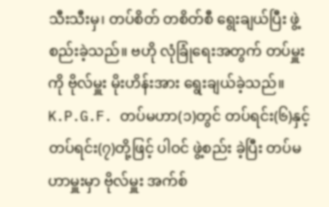သီးသီးမှ၊ တပ်စိတ် တစိတ်စီ ရွေးချယ်ပြီး ဖွဲ့စည်းခဲ့သည်။ ဗဟို လုံခြုံရေးအတွက် တပ်မှူးကို ဗိုလ်မှူး မိုးဟိန်းအား ရွေးချယ်ခဲ့သည်။
K.P.G.F. တပ်မဟာ(၁)တွင် တပ်ရင်း(၆)နှင့် တပ်ရင်း(၇)တို့ဖြင့် ပါဝင် ဖွဲ့စည်း ခဲ့ပြီး တပ်မဟာမှူးမှာ ဗိုလ်မှူး အက်စ်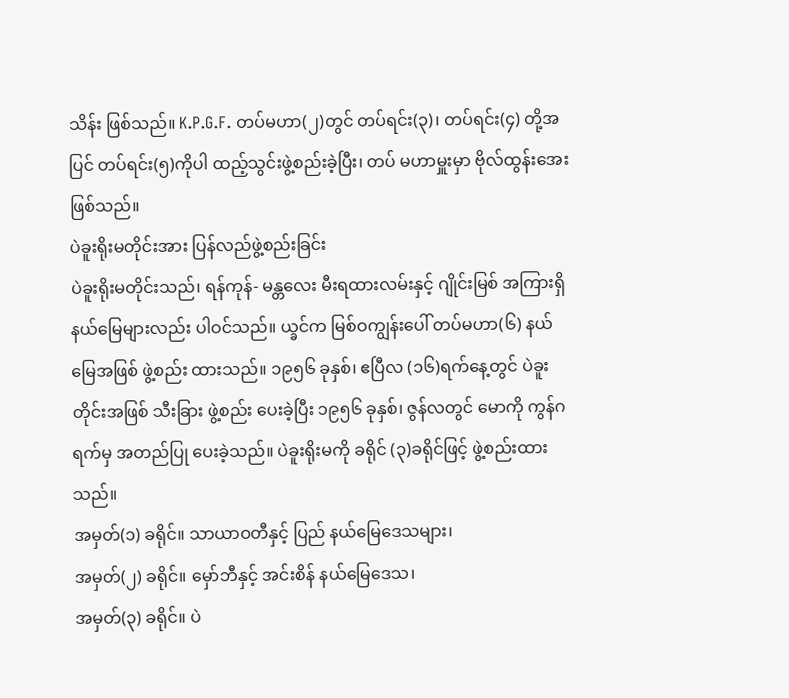သိန်း ဖြစ်သည်။ K.P.G.F. တပ်မဟာ(၂)တွင် တပ်ရင်း(၃)၊ တပ်ရင်း(၄) တို့အပြင် တပ်ရင်း(၅)ကိုပါ ထည့်သွင်းဖွဲ့စည်းခဲ့ပြီး၊ တပ် မဟာမှူးမှာ ဗိုလ်ထွန်းအေး ဖြစ်သည်။
ပဲခူးရိုးမတိုင်းအား ပြန်လည်ဖွဲ့စည်းခြင်း
ပဲခူးရိုးမတိုင်းသည်၊ ရန်ကုန်- မန္တလေး မီးရထားလမ်းနှင့် ဂျိုင်းမြစ် အကြားရှိ နယ်မြေများလည်း ပါဝင်သည်။ ယ္ခင်က မြစ်ဝကျွန်းပေါ် တပ်မဟာ(၆) နယ်မြေအဖြစ် ဖွဲ့စည်း ထားသည်။ ၁၉၅၆ ခုနှစ်၊ ဧပြီလ (၁၆)ရက်နေ့တွင် ပဲခူးတိုင်းအဖြစ် သီးခြား ဖွဲ့စည်း ပေးခဲ့ပြီး ၁၉၅၆ ခုနှစ်၊ ဇွန်လတွင် မောကို ကွန်ဂရက်မှ အတည်ပြု ပေးခဲ့သည်။ ပဲခူးရိုးမကို ခရိုင် (၃)ခရိုင်ဖြင့် ဖွဲ့စည်းထားသည်။
အမှတ်(၁) ခရိုင်။ သာယာဝတီနှင့် ပြည် နယ်မြေဒေသများ၊
အမှတ်(၂) ခရိုင်။ မှော်ဘီနှင့် အင်းစိန် နယ်မြေဒေသ၊
အမှတ်(၃) ခရိုင်။ ပဲ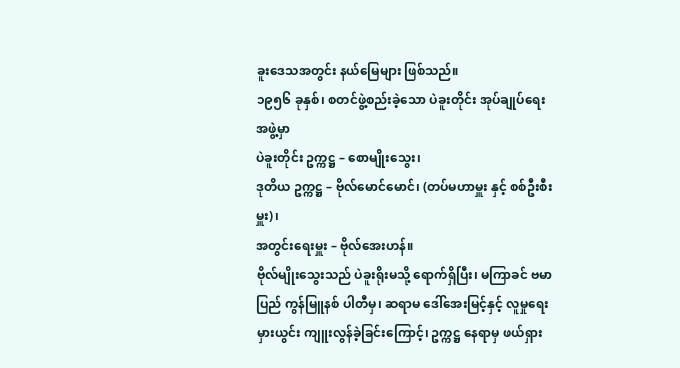ခူးဒေသအတွင်း နယ်မြေများ ဖြစ်သည်။
၁၉၅၆ ခုနှစ်၊ စတင်ဖွဲ့စည်းခဲ့သော ပဲခူးတိုင်း အုပ်ချုပ်ရေးအဖွဲ့မှာ
ပဲခူးတိုင်း ဥက္ကဋ္ဌ – စောမျိုးသွေး၊
ဒုတိယ ဥက္ကဋ္ဌ – ဗိုလ်မောင်မောင်၊ (တပ်မဟာမှူး နှင့် စစ်ဦးစီးမှူး)၊
အတွင်းရေးမှူး – ဗိုလ်အေးဟန်။
ဗိုလ်မျိုးသွေးသည် ပဲခူးရိုးမသို့ ရောက်ရှိပြီး၊ မကြာခင် ဗမာပြည် ကွန်မြူနစ် ပါတီမှ၊ ဆရာမ ဒေါ်အေးမြင့်နှင့် လူမှုရေး မှားယွင်း ကျူးလွန်ခဲ့ခြင်းကြောင့်၊ ဥက္ကဋ္ဌ နေရာမှ ဖယ်ရှား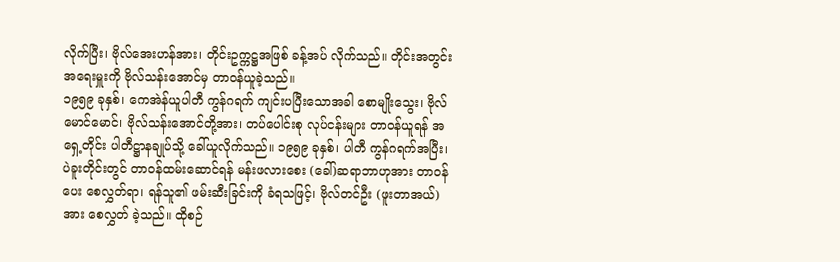လိုက်ပြီး၊ ဗိုလ်အေးဟန်အား၊ တိုင်းဥက္ကဋ္ဌအဖြစ် ခန့်အပ် လိုက်သည်။ တိုင်းအတွင်း အရေးမှူးကို ဗိုလ်သန်းအောင်မှ တာဝန်ယူခဲ့သည်။
၁၉၅၉ ခုနှစ်၊ ကေအဲန်ယူပါတီ ကွန်ဂရက် ကျင်းပပြီးသောအခါ စောမျိုးသွေး၊ ဗိုလ်မောင်မောင်၊ ဗိုလ်သန်းအောင်တို့အား၊ တပ်ပေါင်းစု လုပ်ငန်းများ တာဝန်ယူရန် အရှေ့တိုင်း ပါတီဋ္ဌာနချုပ်သို့ ခေါ်ယူလိုက်သည်။ ၁၉၅၉ ခုနှစ်၊ ပါတီ ကွန်ဂရက်အပြီး၊ ပဲခူးတိုင်းတွင် တာဝန်ထမ်းဆောင်ရန် မန်းဖလားစေး (ခေါ်)ဆရာဘာဟုအား တာဝန် ပေး စေလွှတ်ရာ၊ ရန်သူ၏ ဖမ်းဆီးခြင်းကို ခံရသဖြင့်၊ ဗိုလ်တင်ဦး (ဖူးတာအယ်)အား စေလွှတ် ခဲ့သည်။ ထိုစဉ်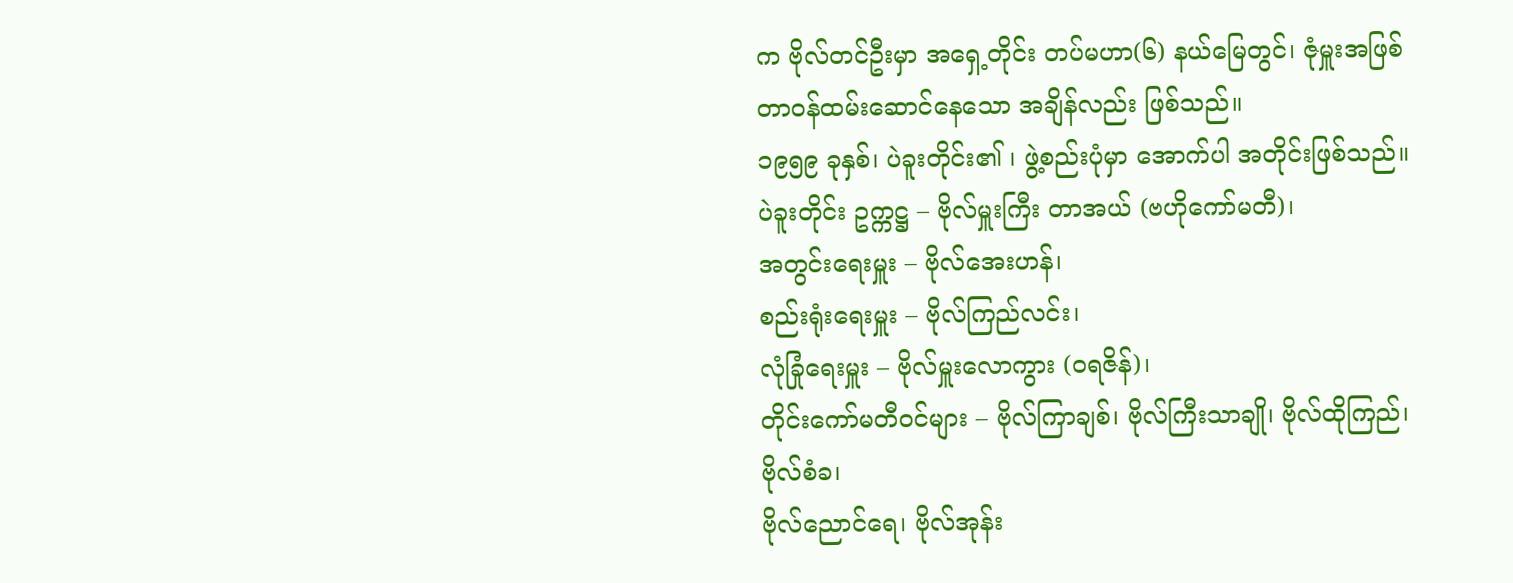က ဗိုလ်တင်ဦးမှာ အရှေ့တိုင်း တပ်မဟာ(၆) နယ်မြေတွင်၊ ဇုံမှူးအဖြစ် တာဝန်ထမ်းဆောင်နေသော အချိန်လည်း ဖြစ်သည်။
၁၉၅၉ ခုနှစ်၊ ပဲခူးတိုင်း၏ ၊ ဖွဲ့စည်းပုံမှာ အောက်ပါ အတိုင်းဖြစ်သည်။
ပဲခူးတိုင်း ဥက္ကဋ္ဌ – ဗိုလ်မှူးကြီး တာအယ် (ဗဟိုကော်မတီ)၊
အတွင်းရေးမှူး – ဗိုလ်အေးဟန်၊
စည်းရုံးရေးမှူး – ဗိုလ်ကြည်လင်း၊
လုံခြုံရေးမှူး – ဗိုလ်မှူးလောကွား (ဝရဇိန်)၊
တိုင်းကော်မတီဝင်များ – ဗိုလ်ကြာချစ်၊ ဗိုလ်ကြီးသာချို၊ ဗိုလ်ထိုကြည်၊ ဗိုလ်စံခ၊
ဗိုလ်ညောင်ရေ၊ ဗိုလ်အုန်း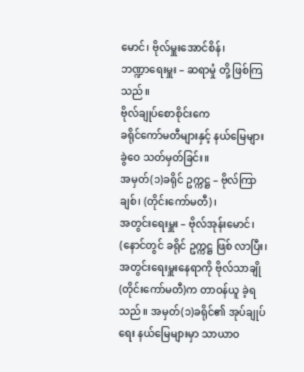မောင်၊ ဗိုလ်မှူးအောင်စိန်၊
ဘဏ္ဍာရေးမှူး – ဆရာမှုံ တို့ ဖြစ်ကြသည်။
ဗိုလ်ချုပ်စောစိုင်းကေ
ခရိုင်ကော်မတီများနှင့် နယ်မြေများ ခွဲဝေ သတ်မှတ်ခြင်း။
အမှတ်(၁)ခရိုင် ဥက္ကဋ္ဌ – ဗိုလ်ကြာချစ်၊ (တိုင်းကော်မတီ)၊
အတွင်းရေးမှူး – ဗိုလ်အုန်းမောင်၊ (နောင်တွင် ခရိုင် ဥက္ကဋ္ဌ ဖြစ် လာပြီး၊ အတွင်းရေးမှူးနေရာကို ဗိုလ်သာချို (တိုင်းကော်မတီ)က တာဝန်ယူ ခဲ့ရသည်။ အမှတ်(၁)ခရိုင်၏ အုပ်ချုပ်ရေး နယ်မြေများမှာ သာယာဝ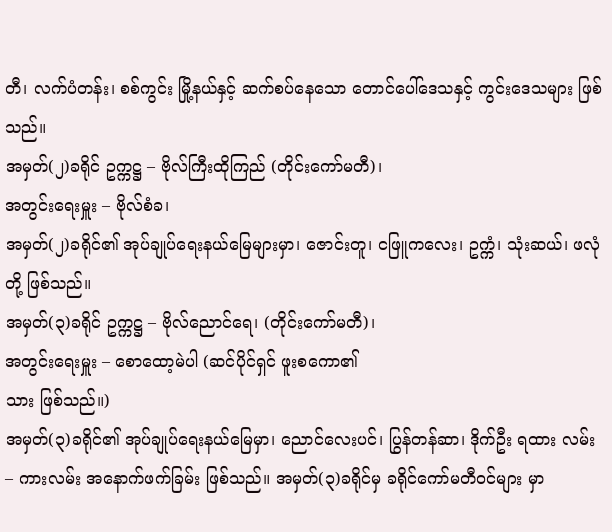တီ၊ လက်ပံတန်း၊ စစ်ကွင်း မြို့နယ်နှင့် ဆက်စပ်နေသော တောင်ပေါ်ဒေသနှင့် ကွင်းဒေသများ ဖြစ်သည်။
အမှတ်(၂)ခရိုင် ဥက္ကဋ္ဌ – ဗိုလ်ကြီးထိုကြည် (တိုင်းကော်မတီ)၊
အတွင်းရေးမှူး – ဗိုလ်စံခ၊
အမှတ်(၂)ခရိုင်၏ အုပ်ချုပ်ရေးနယ်မြေများမှာ၊ ဇောင်းတူ၊ ငဖြူကလေး၊ ဥက္ကံ၊ သုံးဆယ်၊ ဖလုံ တို့ ဖြစ်သည်။
အမှတ်(၃)ခရိုင် ဥက္ကဋ္ဌ – ဗိုလ်ညောင်ရေ၊ (တိုင်းကော်မတီ)၊
အတွင်းရေးမှူး – စောထော့မဲပါ (ဆင်ပိုင်ရှင် ဖူးစကော၏
သား ဖြစ်သည်။)
အမှတ်(၃)ခရိုင်၏ အုပ်ချုပ်ရေးနယ်မြေမှာ၊ ညောင်လေးပင်၊ ပြွန်တန်ဆာ၊ ဒိုက်ဦး ရထား လမ်း – ကားလမ်း အနောက်ဖက်ခြမ်း ဖြစ်သည်။ အမှတ်(၃)ခရိုင်မှ ခရိုင်ကော်မတီဝင်များ မှာ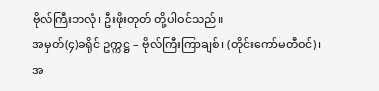ဗိုလ်ကြီးဘလုံ၊ ဦးဖိုးတုတ် တို့ပါဝင်သည်။
အမှတ်(၄)ခရိုင် ဥက္ကဋ္ဌ – ဗိုလ်ကြီးကြာချစ်၊ (တိုင်းကော်မတီဝင်)၊
အ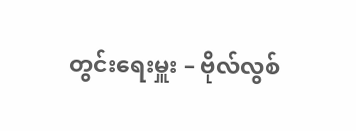တွင်းရေးမှူး – ဗိုလ်လွစ်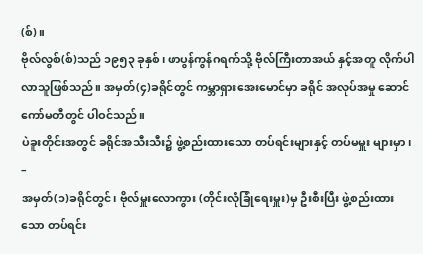(စ်)။
ဗိုလ်လွစ်(စ်)သည် ၁၉၅၃ ခုနှစ်၊ ဖာပွန်ကွန်ဂရက်သို့ ဗိုလ်ကြီးတာအယ် နှင့်အတူ လိုက်ပါလာသူဖြစ်သည်။ အမှတ်(၄)ခရိုင်တွင် ကမ္ဘာရှားအေးမောင်မှာ ခရိုင် အလုပ်အမှု ဆောင် ကော်မတီတွင် ပါဝင်သည်။
ပဲခူးတိုင်းအတွင် ခရိုင်အသီးသီး၌ ဖွဲ့စည်းထားသော တပ်ရင်းများနှင့် တပ်မမှူး များမှာ၊ –
အမှတ်(၁)ခရိုင်တွင်၊ ဗိုလ်မှူးလောကွား (တိုင်းလုံခြုံရေးမှူး)မှ ဦးစီးပြီး ဖွဲ့စည်းထားသော တပ်ရင်း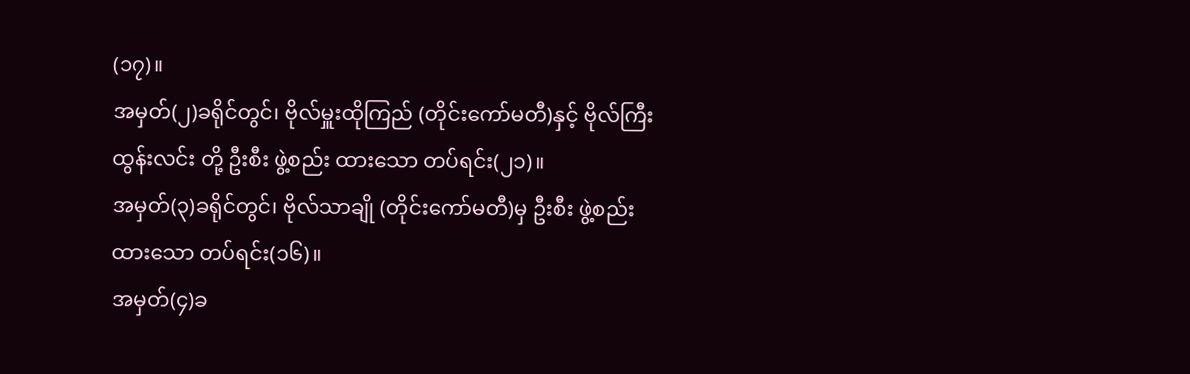(၁၇)။
အမှတ်(၂)ခရိုင်တွင်၊ ဗိုလ်မှူးထိုကြည် (တိုင်းကော်မတီ)နှင့် ဗိုလ်ကြီးထွန်းလင်း တို့ ဦးစီး ဖွဲ့စည်း ထားသော တပ်ရင်း(၂၁)။
အမှတ်(၃)ခရိုင်တွင်၊ ဗိုလ်သာချို (တိုင်းကော်မတီ)မှ ဦးစီး ဖွဲ့စည်းထားသော တပ်ရင်း(၁၆)။
အမှတ်(၄)ခ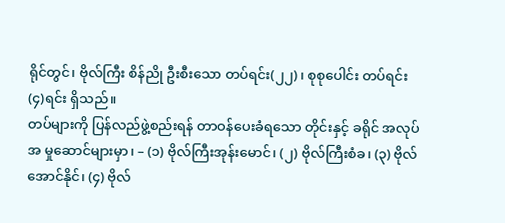ရိုင်တွင်၊ ဗိုလ်ကြီး စိန်ညို ဦးစီးသော တပ်ရင်း(၂၂)၊ စုစုပေါင်း တပ်ရင်း (၄)ရင်း ရှိသည်။
တပ်များကို ပြန်လည်ဖွဲ့စည်းရန် တာဝန်ပေးခံရသော တိုင်းနှင့် ခရိုင် အလုပ်အ မှုဆောင်များမှာ၊ – (၁) ဗိုလ်ကြီးအုန်းမောင်၊ (၂) ဗိုလ်ကြီးစံခ၊ (၃) ဗိုလ်အောင်နိုင်၊ (၄) ဗိုလ်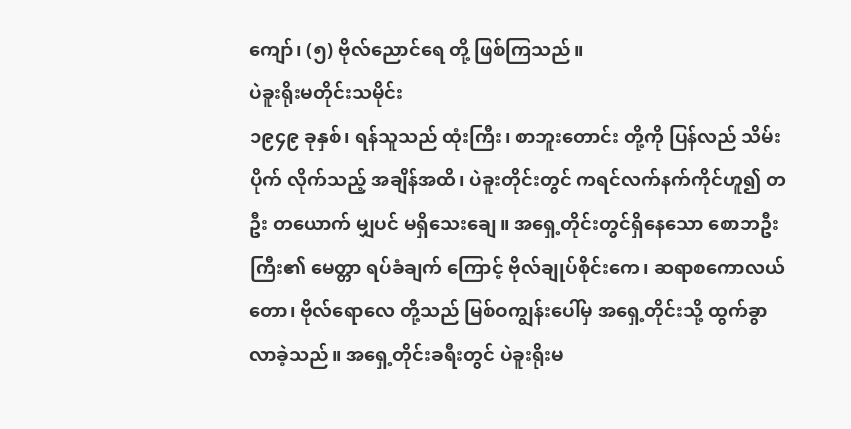ကျော်၊ (၅) ဗိုလ်ညောင်ရေ တို့ ဖြစ်ကြသည်။
ပဲခူးရိုးမတိုင်းသမိုင်း
၁၉၄၉ ခုနှစ်၊ ရန်သူသည် ထုံးကြီး၊ စာဘူးတောင်း တို့ကို ပြန်လည် သိမ်းပိုက် လိုက်သည့် အချိန်အထိ၊ ပဲခူးတိုင်းတွင် ကရင်လက်နက်ကိုင်ဟူ၍ တဦး တယောက် မျှပင် မရှိသေးချေ။ အရှေ့တိုင်းတွင်ရှိနေသော စောဘဦးကြီး၏ မေတ္တာ ရပ်ခံချက် ကြောင့် ဗိုလ်ချုပ်စိုင်းကေ၊ ဆရာစကောလယ်တော၊ ဗိုလ်ရောလေ တို့သည် မြစ်ဝကျွန်းပေါ်မှ အရှေ့တိုင်းသို့ ထွက်ခွာလာခဲ့သည်။ အရှေ့တိုင်းခရီးတွင် ပဲခူးရိုးမ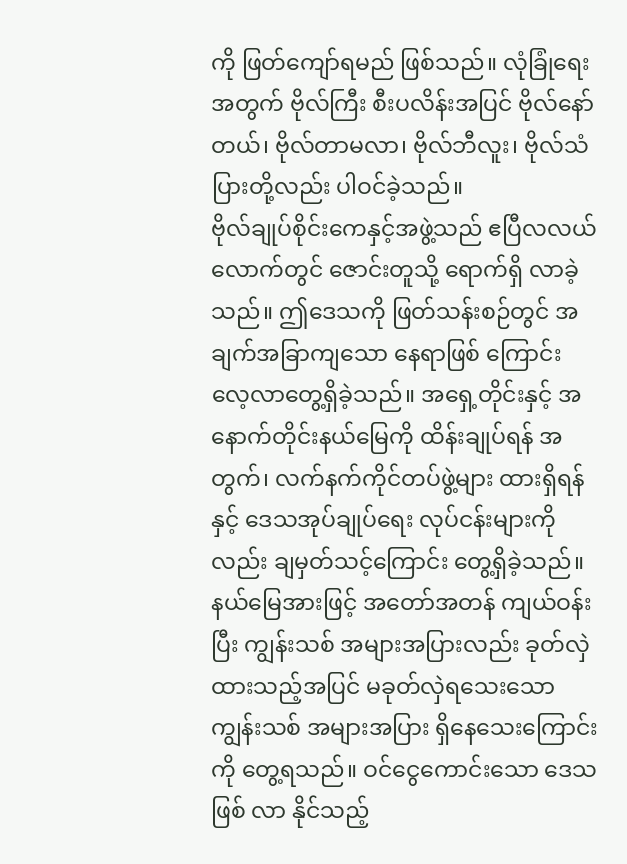ကို ဖြတ်ကျော်ရမည် ဖြစ်သည်။ လုံခြုံရေးအတွက် ဗိုလ်ကြီး စီးပလိန်းအပြင် ဗိုလ်နော်တယ်၊ ဗိုလ်တာမလာ၊ ဗိုလ်ဘီလူး၊ ဗိုလ်သံပြားတို့လည်း ပါဝင်ခဲ့သည်။
ဗိုလ်ချုပ်စိုင်းကေနှင့်အဖွဲ့သည် ဧပြီလလယ်လောက်တွင် ဇောင်းတူသို့ ရောက်ရှိ လာခဲ့သည်။ ဤဒေသကို ဖြတ်သန်းစဉ်တွင် အချက်အခြာကျသော နေရာဖြစ် ကြောင်း လေ့လာတွေ့ရှိခဲ့သည်။ အရှေ့တိုင်းနှင့် အနောက်တိုင်းနယ်မြေကို ထိန်းချုပ်ရန် အတွက်၊ လက်နက်ကိုင်တပ်ဖွဲ့များ ထားရှိရန်နှင့် ဒေသအုပ်ချုပ်ရေး လုပ်ငန်းများကို လည်း ချမှတ်သင့်ကြောင်း တွေ့ရှိခဲ့သည်။ နယ်မြေအားဖြင့် အတော်အတန် ကျယ်ဝန်း ပြီး ကျွန်းသစ် အများအပြားလည်း ခုတ်လှဲထားသည့်အပြင် မခုတ်လှဲရသေးသော ကျွန်းသစ် အများအပြား ရှိနေသေးကြောင်းကို တွေ့ရသည်။ ဝင်ငွေကောင်းသော ဒေသဖြစ် လာ နိုင်သည့်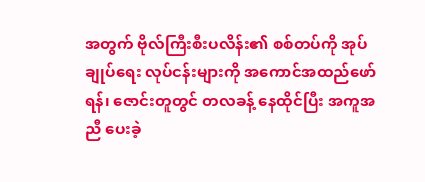အတွက် ဗိုလ်ကြီးစီးပလိန်း၏ စစ်တပ်ကို အုပ်ချုပ်ရေး လုပ်ငန်းများကို အကောင်အထည်ဖော်ရန်၊ ဇောင်းတူတွင် တလခန့် နေထိုင်ပြီး အကူအညီ ပေးခဲ့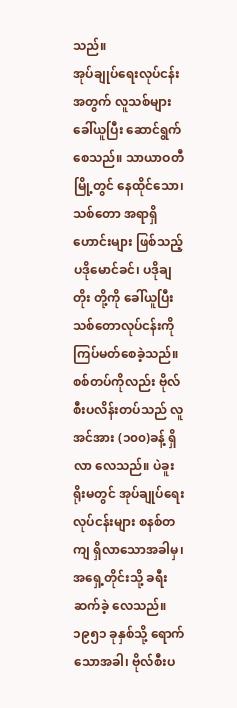သည်။
အုပ်ချုပ်ရေးလုပ်ငန်းအတွက် လူသစ်များ ခေါ်ယူပြီး ဆောင်ရွက်စေသည်။ သာယာဝတီမြို့တွင် နေထိုင်သော၊ သစ်တော အရာရှိဟောင်းများ ဖြစ်သည့် ပဒိုမောင်ခင်၊ ပဒိုချတိုး တို့ကို ခေါ်ယူပြီး သစ်တောလုပ်ငန်းကို ကြပ်မတ်စေခဲ့သည်။ စစ်တပ်ကိုလည်း ဗိုလ်စီးပလိန်းတပ်သည် လူအင်အား (၁၀၀)ခန့် ရှိလာ လေသည်။ ပဲခူးရိုးမတွင် အုပ်ချုပ်ရေး လုပ်ငန်းများ စနစ်တကျ ရှိလာသောအခါမှ၊ အရှေ့တိုင်းသို့ ခရီးဆက်ခဲ့ လေသည်။
၁၉၅၁ ခုနှစ်သို့ ရောက်သောအခါ၊ ဗိုလ်စီးပ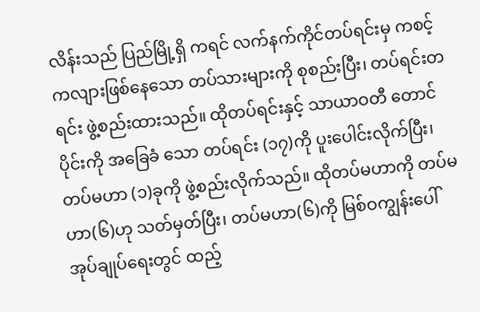လိန်းသည် ပြည်မြို့ရှိ ကရင် လက်နက်ကိုင်တပ်ရင်းမှ ကစင့်ကလျားဖြစ်နေသော တပ်သားများကို စုစည်းပြီး၊ တပ်ရင်းတရင်း ဖွဲ့စည်းထားသည်။ ထိုတပ်ရင်းနှင့် သာယာဝတီ တောင်ပိုင်းကို အခြေခံ သော တပ်ရင်း (၁၇)ကို ပူးပေါင်းလိုက်ပြီး၊ တပ်မဟာ (၁)ခုကို ဖွဲ့စည်းလိုက်သည်။ ထိုတပ်မဟာကို တပ်မဟာ(၆)ဟု သတ်မှတ်ပြီး၊ တပ်မဟာ(၆)ကို မြစ်ဝကျွန်းပေါ် အုပ်ချုပ်ရေးတွင် ထည့်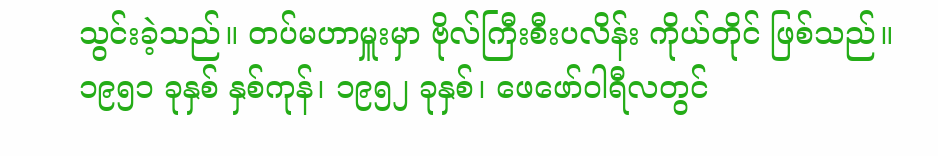သွင်းခဲ့သည်။ တပ်မဟာမှူးမှာ ဗိုလ်ကြီးစီးပလိန်း ကိုယ်တိုင် ဖြစ်သည်။
၁၉၅၁ ခုနှစ် နှစ်ကုန်၊ ၁၉၅၂ ခုနှစ်၊ ဖေဖော်ဝါရီလတွင်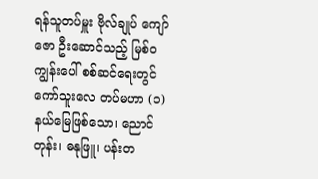ရန်သူတပ်မှူး ဗိုလ်ချုပ် ကျော်ဇော ဦးဆောင်သည့် မြစ်ဝကျွန်းပေါ် စစ်ဆင်ရေးတွင် ကော်သူးလေ တပ်မဟာ (၁) နယ်မြေဖြစ်သော၊ ညောင်တုန်း၊ ဓနုဖြူ၊ ပန်းတ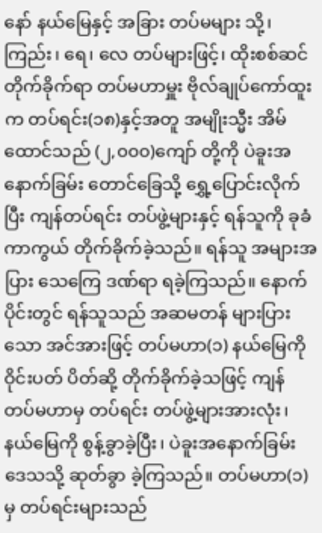နော် နယ်မြေနှင့် အခြား တပ်မများ သို့၊ ကြည်း၊ ရေ၊ လေ တပ်များဖြင့်၊ ထိုးစစ်ဆင် တိုက်ခိုက်ရာ တပ်မဟာမှူး ဗိုလ်ချုပ်ကော်ထူးက တပ်ရင်း(၁၈)နှင့်အတူ အမျိုးသ္မီး အိမ်ထောင်သည် (၂,၀၀၀)ကျော် တို့ကို ပဲခူးအနောက်ခြမ်း တောင်ခြေသို့ ရွှေ့ပြောင်းလိုက်ပြီး ကျန်တပ်ရင်း တပ်ဖွဲ့များနှင့် ရန်သူကို ခုခံ ကာကွယ် တိုက်ခိုက်ခဲ့သည်။ ရန်သူ အများအပြား သေကြေ ဒဏ်ရာ ရခဲ့ကြသည်။ နောက်ပိုင်းတွင် ရန်သူသည် အဆမတန် များပြားသော အင်အားဖြင့် တပ်မဟာ(၁) နယ်မြေကို ဝိုင်းပတ် ပိတ်ဆို့ တိုက်ခိုက်ခဲ့သဖြင့် ကျန် တပ်မဟာမှ တပ်ရင်း တပ်ဖွဲ့များအားလုံး၊ နယ်မြေကို စွန့်ခွာခဲ့ပြီး၊ ပဲခူးအနောက်ခြမ်း ဒေသသို့ ဆုတ်ခွာ ခဲ့ကြသည်။ တပ်မဟာ(၁)မှ တပ်ရင်းများသည်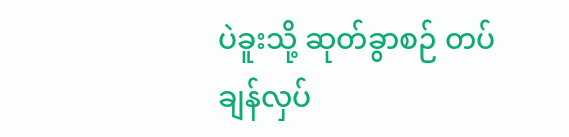ပဲခူးသို့ ဆုတ်ခွာစဉ် တပ် ချန်လှပ်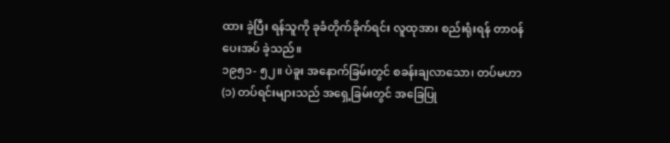ထား ခဲ့ပြီး ရန်သူကို ခုခံတိုက်ခိုက်ရင်း လူထုအား စည်းရုံးရန် တာဝန် ပေးအပ် ခဲ့သည်။
၁၉၅၁- ၅၂။ ပဲခူး အနောက်ခြမ်းတွင် စခန်းချလာသော၊ တပ်မဟာ(၁) တပ်ရင်းများသည် အရှေ့ခြမ်းတွင် အခြေပြု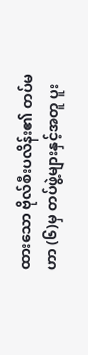ထားသော ဗိုလ်စီးပလိန်း၏ တပ်မဟာ (၆)မှ တပ်ဖွဲ့များနှင့်အတူ ပူး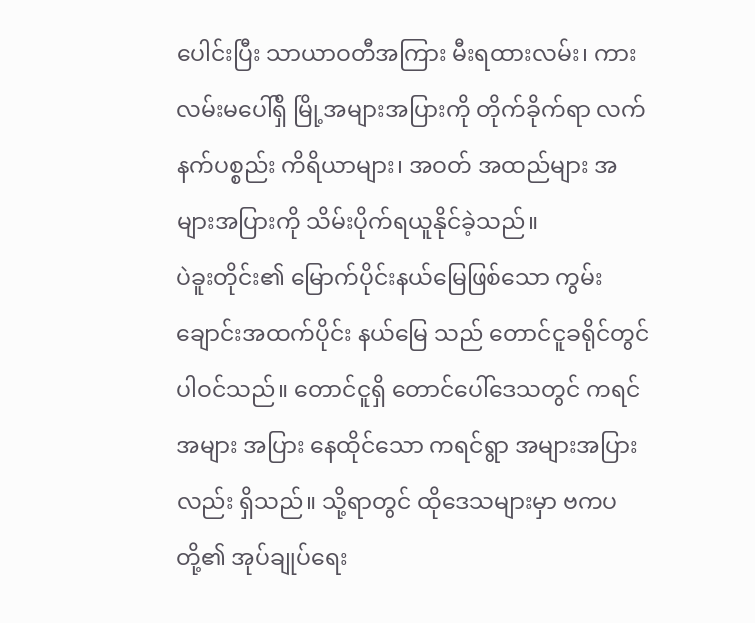ပေါင်းပြီး သာယာဝတီအကြား မီးရထားလမ်း၊ ကား လမ်းမပေါ်ရှိ မြို့အများအပြားကို တိုက်ခိုက်ရာ လက်နက်ပစ္စည်း ကိရိယာများ၊ အဝတ် အထည်များ အများအပြားကို သိမ်းပိုက်ရယူနိုင်ခဲ့သည်။
ပဲခူးတိုင်း၏ မြောက်ပိုင်းနယ်မြေဖြစ်သော ကွမ်းချောင်းအထက်ပိုင်း နယ်မြေ သည် တောင်ငူခရိုင်တွင် ပါဝင်သည်။ တောင်ငူရှိ တောင်ပေါ်ဒေသတွင် ကရင်အများ အပြား နေထိုင်သော ကရင်ရွာ အများအပြားလည်း ရှိသည်။ သို့ရာတွင် ထိုဒေသများမှာ ဗကပ တို့၏ အုပ်ချုပ်ရေး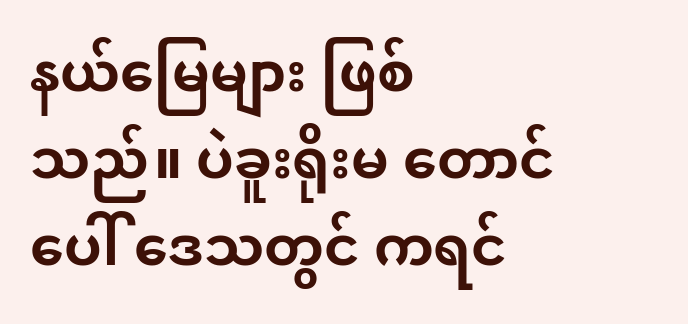နယ်မြေများ ဖြစ်သည်။ ပဲခူးရိုးမ တောင်ပေါ် ဒေသတွင် ကရင်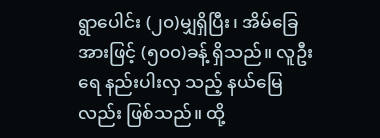ရွာပေါင်း (၂၀)မျှရှိပြီး၊ အိမ်ခြေအားဖြင့် (၅၀၀)ခန့် ရှိသည်။ လူဦးရေ နည်းပါးလှ သည့် နယ်မြေလည်း ဖြစ်သည်။ ထို့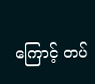ကြောင့် တပ်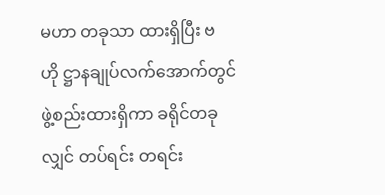မဟာ တခုသာ ထားရှိပြီး ဗဟို ဋ္ဌာနချုပ်လက်အောက်တွင် ဖွဲ့စည်းထားရှိကာ ခရိုင်တခုလျှင် တပ်ရင်း တရင်း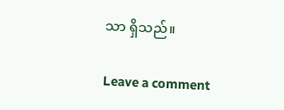သာ ရှိသည်။

Leave a comment